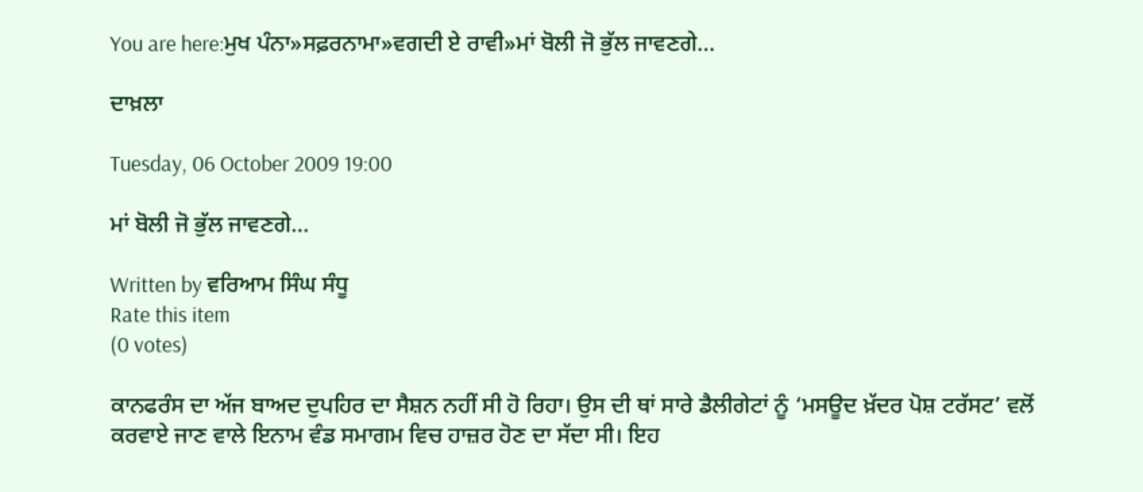You are here:ਮੁਖ ਪੰਨਾ»ਸਫ਼ਰਨਾਮਾ»ਵਗਦੀ ਏ ਰਾਵੀ»ਮਾਂ ਬੋਲੀ ਜੋ ਭੁੱਲ ਜਾਵਣਗੇ…

ਦਾਖ਼ਲਾ

Tuesday, 06 October 2009 19:00

ਮਾਂ ਬੋਲੀ ਜੋ ਭੁੱਲ ਜਾਵਣਗੇ…

Written by ਵਰਿਆਮ ਸਿੰਘ ਸੰਧੂ
Rate this item
(0 votes)

ਕਾਨਫਰੰਸ ਦਾ ਅੱਜ ਬਾਅਦ ਦੁਪਹਿਰ ਦਾ ਸੈਸ਼ਨ ਨਹੀਂ ਸੀ ਹੋ ਰਿਹਾ। ਉਸ ਦੀ ਥਾਂ ਸਾਰੇ ਡੈਲੀਗੇਟਾਂ ਨੂੰ ‘ਮਸਊਦ ਖ਼ੱਦਰ ਪੋਸ਼ ਟਰੱਸਟ’ ਵਲੋਂ ਕਰਵਾਏ ਜਾਣ ਵਾਲੇ ਇਨਾਮ ਵੰਡ ਸਮਾਗਮ ਵਿਚ ਹਾਜ਼ਰ ਹੋਣ ਦਾ ਸੱਦਾ ਸੀ। ਇਹ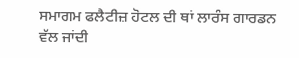ਸਮਾਗਮ ਫਲੈਟੀਜ਼ ਹੋਟਲ ਦੀ ਥਾਂ ਲਾਰੰਸ ਗਾਰਡਨ ਵੱਲ ਜਾਂਦੀ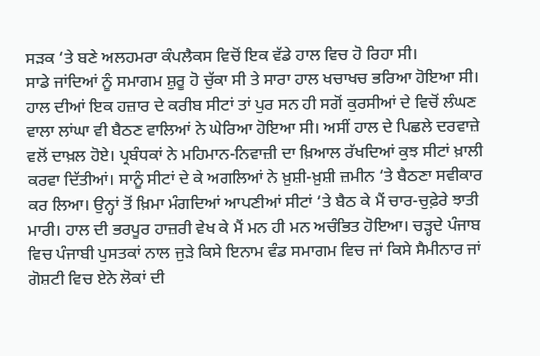ਸੜਕ ‘ਤੇ ਬਣੇ ਅਲਹਮਰਾ ਕੰਪਲੈਕਸ ਵਿਚੋਂ ਇਕ ਵੱਡੇ ਹਾਲ ਵਿਚ ਹੋ ਰਿਹਾ ਸੀ।
ਸਾਡੇ ਜਾਂਦਿਆਂ ਨੂੰ ਸਮਾਗਮ ਸ਼ੁਰੂ ਹੋ ਚੁੱਕਾ ਸੀ ਤੇ ਸਾਰਾ ਹਾਲ ਖਚਾਖਚ ਭਰਿਆ ਹੋਇਆ ਸੀ। ਹਾਲ ਦੀਆਂ ਇਕ ਹਜ਼ਾਰ ਦੇ ਕਰੀਬ ਸੀਟਾਂ ਤਾਂ ਪੁਰ ਸਨ ਹੀ ਸਗੋਂ ਕੁਰਸੀਆਂ ਦੇ ਵਿਚੋਂ ਲੰਘਣ ਵਾਲਾ ਲਾਂਘਾ ਵੀ ਬੈਠਣ ਵਾਲਿਆਂ ਨੇ ਘੇਰਿਆ ਹੋਇਆ ਸੀ। ਅਸੀਂ ਹਾਲ ਦੇ ਪਿਛਲੇ ਦਰਵਾਜ਼ੇ ਵਲੋਂ ਦਾਖ਼ਲ ਹੋਏ। ਪ੍ਰਬੰਧਕਾਂ ਨੇ ਮਹਿਮਾਨ-ਨਿਵਾਜ਼ੀ ਦਾ ਖ਼ਿਆਲ ਰੱਖਦਿਆਂ ਕੁਝ ਸੀਟਾਂ ਖ਼ਾਲੀ ਕਰਵਾ ਦਿੱਤੀਆਂ। ਸਾਨੂੰ ਸੀਟਾਂ ਦੇ ਕੇ ਅਗਲਿਆਂ ਨੇ ਖ਼ੁਸ਼ੀ-ਖ਼ੁਸ਼ੀ ਜ਼ਮੀਨ ‘ਤੇ ਬੈਠਣਾ ਸਵੀਕਾਰ ਕਰ ਲਿਆ। ਉਨ੍ਹਾਂ ਤੋਂ ਖ਼ਿਮਾ ਮੰਗਦਿਆਂ ਆਪਣੀਆਂ ਸੀਟਾਂ ‘ਤੇ ਬੈਠ ਕੇ ਮੈਂ ਚਾਰ-ਚੁਫ਼ੇਰੇ ਝਾਤੀ ਮਾਰੀ। ਹਾਲ ਦੀ ਭਰਪੂਰ ਹਾਜ਼ਰੀ ਵੇਖ ਕੇ ਮੈਂ ਮਨ ਹੀ ਮਨ ਅਚੰਭਿਤ ਹੋਇਆ। ਚੜ੍ਹਦੇ ਪੰਜਾਬ ਵਿਚ ਪੰਜਾਬੀ ਪੁਸਤਕਾਂ ਨਾਲ ਜੁੜੇ ਕਿਸੇ ਇਨਾਮ ਵੰਡ ਸਮਾਗਮ ਵਿਚ ਜਾਂ ਕਿਸੇ ਸੈਮੀਨਾਰ ਜਾਂ ਗੋਸ਼ਟੀ ਵਿਚ ਏਨੇ ਲੋਕਾਂ ਦੀ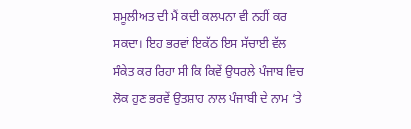ਸ਼ਮੂਲੀਅਤ ਦੀ ਮੈਂ ਕਦੀ ਕਲਪਨਾ ਵੀ ਨਹੀਂ ਕਰ ਸਕਦਾ। ਇਹ ਭਰਵਾਂ ਇਕੱਠ ਇਸ ਸੱਚਾਈ ਵੱਲ ਸੰਕੇਤ ਕਰ ਰਿਹਾ ਸੀ ਕਿ ਕਿਵੇਂ ਉਧਰਲੇ ਪੰਜਾਬ ਵਿਚ ਲੋਕ ਹੁਣ ਭਰਵੇਂ ਉਤਸ਼ਾਹ ਨਾਲ ਪੰਜਾਬੀ ਦੇ ਨਾਮ ‘ਤੇ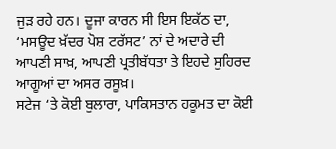ਜੁੜ ਰਹੇ ਹਨ। ਦੂਜਾ ਕਾਰਨ ਸੀ ਇਸ ਇਕੱਠ ਦਾ, ‘ਮਸਊਦ ਖ਼ੱਦਰ ਪੋਸ਼ ਟਰੱਸਟ’ ਨਾਂ ਦੇ ਅਦਾਰੇ ਦੀ ਆਪਣੀ ਸਾਖ਼, ਆਪਣੀ ਪ੍ਰਤੀਬੱਧਤਾ ਤੇ ਇਹਦੇ ਸੁਹਿਰਦ ਆਗੂਆਂ ਦਾ ਅਸਰ ਰਸੂਖ਼।
ਸਟੇਜ ‘ਤੇ ਕੋਈ ਬੁਲਾਰਾ, ਪਾਕਿਸਤਾਨ ਹਕੂਮਤ ਦਾ ਕੋਈ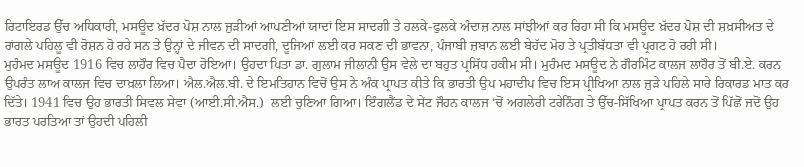ਰਿਟਾਇਰਡ ਉੱਚ ਅਧਿਕਾਰੀ, ਮਸਊਦ ਖ਼ੱਦਰ ਪੋਸ਼ ਨਾਲ ਜੁੜੀਆਂ ਆਪਣੀਆਂ ਯਾਦਾਂ ਇਸ ਸਾਦਗੀ ਤੇ ਹਲਕੇ-ਫੁਲਕੇ ਅੰਦਾਜ਼ ਨਾਲ ਸਾਂਝੀਆਂ ਕਰ ਰਿਹਾ ਸੀ ਕਿ ਮਸਊਦ ਖ਼ੱਦਰ ਪੋਸ਼ ਦੀ ਸ਼ਖ਼ਸੀਅਤ ਦੇ ਰਾਂਗਲੇ ਪਹਿਲੂ ਵੀ ਰੋਸ਼ਨ ਹੋ ਰਹੇ ਸਨ ਤੇ ਉਨ੍ਹਾਂ ਦੇ ਜੀਵਨ ਦੀ ਸਾਦਗੀ, ਦੂਜਿਆਂ ਲਈ ਕਰ ਸਕਣ ਦੀ ਭਾਵਨਾ, ਪੰਜਾਬੀ ਜ਼ਬਾਨ ਲਈ ਬੇਹੱਦ ਮੋਹ ਤੇ ਪ੍ਰਤੀਬੱਧਤਾ ਵੀ ਪ੍ਰਗਟ ਹੋ ਰਹੀ ਸੀ।
ਮੁਹੰਮਦ ਮਸਊਦ 1916 ਵਿਚ ਲਾਹੌਰ ਵਿਚ ਪੈਦਾ ਹੋਇਆ। ਉਹਦਾ ਪਿਤਾ ਡਾ. ਗੁਲਾਮ ਜੀਲਾਨੀ ਉਸ ਵੇਲੇ ਦਾ ਬਹੁਤ ਪ੍ਰਸਿੱਧ ਹਕੀਮ ਸੀ। ਮੁਹੰਮਦ ਮਸਊਦ ਨੇ ਗੌਰਮਿੰਟ ਕਾਲਜ ਲਾਹੌਰ ਤੋਂ ਬੀ.ਏ. ਕਰਨ ਉਪਰੰਤ ਲਾਅ ਕਾਲਜ ਵਿਚ ਦਾਖ਼ਲਾ ਲਿਆ। ਐਲ.ਐਲ.ਬੀ. ਦੇ ਇਮਤਿਹਾਨ ਵਿਚੋਂ ਉਸ ਨੇ ਅੰਕ ਪ੍ਰਾਪਤ ਕੀਤੇ ਕਿ ਭਾਰਤੀ ਉਪ ਮਹਾਦੀਪ ਵਿਚ ਇਸ ਪ੍ਰੀਖਿਆ ਨਾਲ ਜੁੜੇ ਪਹਿਲੇ ਸਾਰੇ ਰਿਕਾਰਡ ਮਾਤ ਕਰ ਦਿੱਤੇ। 1941 ਵਿਚ ਉਹ ਭਾਰਤੀ ਸਿਵਲ ਸੇਵਾ (ਆਈ.ਸੀ.ਐਸ.)  ਲਈ ਚੁਣਿਆ ਗਿਆ। ਇੰਗਲੈਂਡ ਦੇ ਸੇਂਟ ਜੌਹਨ ਕਾਲਜ ‘ਚੋਂ ਅਗਲੇਰੀ ਟਰੇਨਿੰਗ ਤੇ ਉੱਚ-ਸਿੱਖਿਆ ਪ੍ਰਾਪਤ ਕਰਨ ਤੋਂ ਪਿੱਛੋਂ ਜਦੋਂ ਉਹ ਭਾਰਤ ਪਰਤਿਆ ਤਾਂ ਉਹਦੀ ਪਹਿਲੀ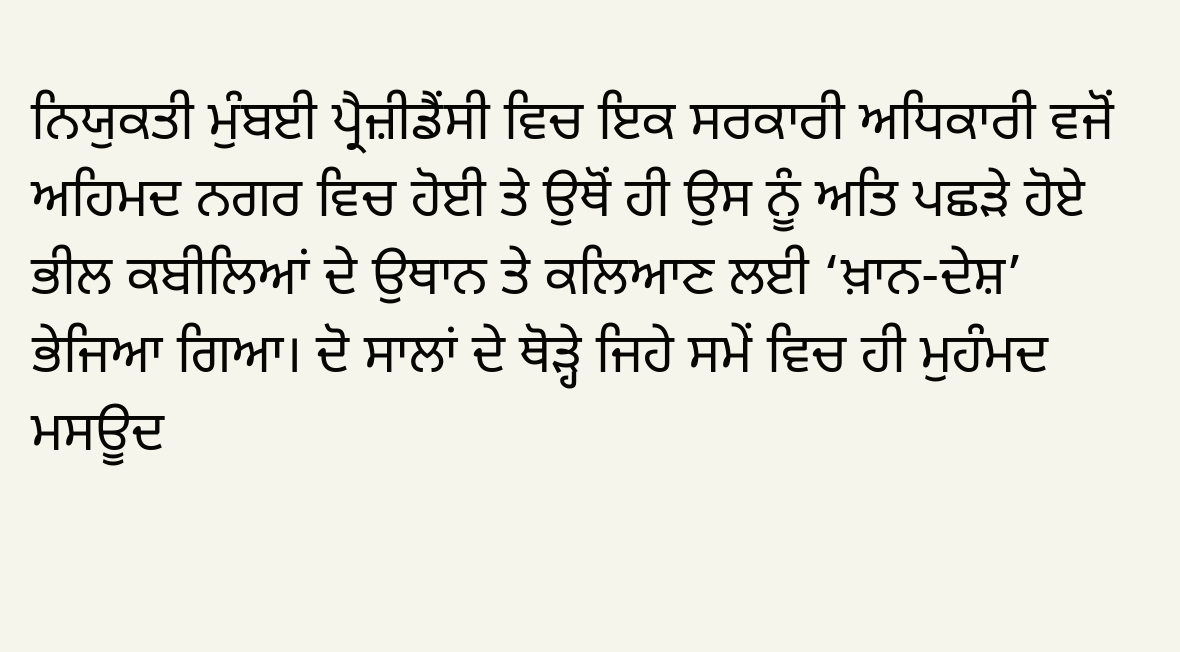ਨਿਯੁਕਤੀ ਮੁੰਬਈ ਪ੍ਰੈਜ਼ੀਡੈਂਸੀ ਵਿਚ ਇਕ ਸਰਕਾਰੀ ਅਧਿਕਾਰੀ ਵਜੋਂ ਅਹਿਮਦ ਨਗਰ ਵਿਚ ਹੋਈ ਤੇ ਉਥੋਂ ਹੀ ਉਸ ਨੂੰ ਅਤਿ ਪਛੜੇ ਹੋਏ ਭੀਲ ਕਬੀਲਿਆਂ ਦੇ ਉਥਾਨ ਤੇ ਕਲਿਆਣ ਲਈ ‘ਖ਼ਾਨ-ਦੇਸ਼’ ਭੇਜਿਆ ਗਿਆ। ਦੋ ਸਾਲਾਂ ਦੇ ਥੋੜ੍ਹੇ ਜਿਹੇ ਸਮੇਂ ਵਿਚ ਹੀ ਮੁਹੰਮਦ ਮਸਊਦ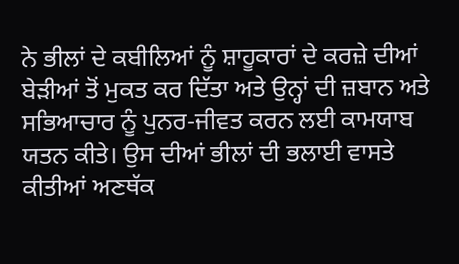ਨੇ ਭੀਲਾਂ ਦੇ ਕਬੀਲਿਆਂ ਨੂੰ ਸ਼ਾਹੂਕਾਰਾਂ ਦੇ ਕਰਜ਼ੇ ਦੀਆਂ ਬੇੜੀਆਂ ਤੋਂ ਮੁਕਤ ਕਰ ਦਿੱਤਾ ਅਤੇ ਉਨ੍ਹਾਂ ਦੀ ਜ਼ਬਾਨ ਅਤੇ ਸਭਿਆਚਾਰ ਨੂੰ ਪੁਨਰ-ਜੀਵਤ ਕਰਨ ਲਈ ਕਾਮਯਾਬ ਯਤਨ ਕੀਤੇ। ਉਸ ਦੀਆਂ ਭੀਲਾਂ ਦੀ ਭਲਾਈ ਵਾਸਤੇ ਕੀਤੀਆਂ ਅਣਥੱਕ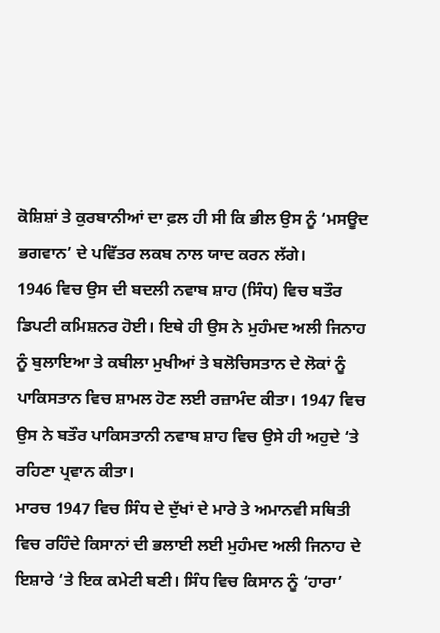ਕੋਸ਼ਿਸ਼ਾਂ ਤੇ ਕੁਰਬਾਨੀਆਂ ਦਾ ਫ਼ਲ ਹੀ ਸੀ ਕਿ ਭੀਲ ਉਸ ਨੂੰ ‘ਮਸਊਦ ਭਗਵਾਨ’ ਦੇ ਪਵਿੱਤਰ ਲਕਬ ਨਾਲ ਯਾਦ ਕਰਨ ਲੱਗੇ।
1946 ਵਿਚ ਉਸ ਦੀ ਬਦਲੀ ਨਵਾਬ ਸ਼ਾਹ (ਸਿੰਧ) ਵਿਚ ਬਤੌਰ ਡਿਪਟੀ ਕਮਿਸ਼ਨਰ ਹੋਈ। ਇਥੇ ਹੀ ਉਸ ਨੇ ਮੁਹੰਮਦ ਅਲੀ ਜਿਨਾਹ ਨੂੰ ਬੁਲਾਇਆ ਤੇ ਕਬੀਲਾ ਮੁਖੀਆਂ ਤੇ ਬਲੋਚਿਸਤਾਨ ਦੇ ਲੋਕਾਂ ਨੂੰ ਪਾਕਿਸਤਾਨ ਵਿਚ ਸ਼ਾਮਲ ਹੋਣ ਲਈ ਰਜ਼ਾਮੰਦ ਕੀਤਾ। 1947 ਵਿਚ ਉਸ ਨੇ ਬਤੌਰ ਪਾਕਿਸਤਾਨੀ ਨਵਾਬ ਸ਼ਾਹ ਵਿਚ ਉਸੇ ਹੀ ਅਹੁਦੇ ‘ਤੇ ਰਹਿਣਾ ਪ੍ਰਵਾਨ ਕੀਤਾ।
ਮਾਰਚ 1947 ਵਿਚ ਸਿੰਧ ਦੇ ਦੁੱਖਾਂ ਦੇ ਮਾਰੇ ਤੇ ਅਮਾਨਵੀ ਸਥਿਤੀ ਵਿਚ ਰਹਿੰਦੇ ਕਿਸਾਨਾਂ ਦੀ ਭਲਾਈ ਲਈ ਮੁਹੰਮਦ ਅਲੀ ਜਿਨਾਹ ਦੇ ਇਸ਼ਾਰੇ ‘ਤੇ ਇਕ ਕਮੇਟੀ ਬਣੀ। ਸਿੰਧ ਵਿਚ ਕਿਸਾਨ ਨੂੰ ‘ਹਾਰਾ’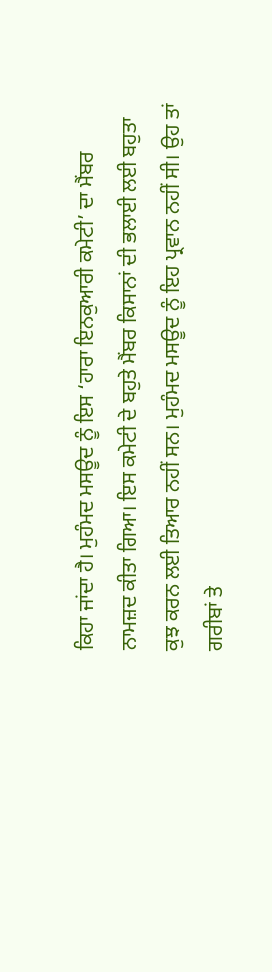ਕਿਹਾ ਜਾਂਦਾ ਹੈ। ਮੁਹੰਮਦ ਮਸਊਦ ਨੂੰ ਇਸ ‘ਹਾਰਾ ਇਨਕੁਆਰੀ ਕਮੇਟੀ’ ਦਾ ਮੈਂਬਰ ਨਾਮਜ਼ਦ ਕੀਤਾ ਗਿਆ। ਇਸ ਕਮੇਟੀ ਦੇ ਬਹੁਤੇ ਮੈਂਬਰ ਕਿਸਾਨਾਂ ਦੀ ਭਲਾਈ ਲਈ ਬਹੁਤਾ ਕੁਝ ਕਰਨ ਲਈ ਤਿਆਰ ਨਹੀਂ ਸਨ। ਮੁਹੰਮਦ ਮਸਊਦ ਨੂੰ ਇਹ ਪ੍ਰਵਾਨ ਨਹੀਂ ਸੀ। ਉਹ ਤਾਂ ਗਰੀਬਾਂ ਤੇ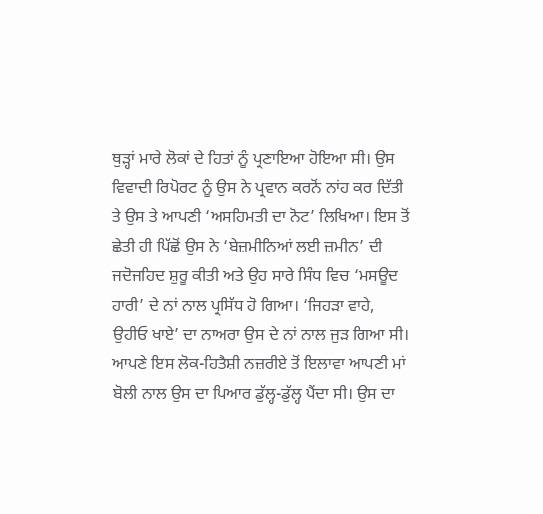ਥੁੜ੍ਹਾਂ ਮਾਰੇ ਲੋਕਾਂ ਦੇ ਹਿਤਾਂ ਨੂੰ ਪ੍ਰਣਾਇਆ ਹੋਇਆ ਸੀ। ਉਸ ਵਿਵਾਦੀ ਰਿਪੋਰਟ ਨੂੰ ਉਸ ਨੇ ਪ੍ਰਵਾਨ ਕਰਨੋਂ ਨਾਂਹ ਕਰ ਦਿੱਤੀ ਤੇ ਉਸ ਤੇ ਆਪਣੀ ‘ਅਸਹਿਮਤੀ ਦਾ ਨੋਟ’ ਲਿਖਿਆ। ਇਸ ਤੋਂ ਛੇਤੀ ਹੀ ਪਿੱਛੋਂ ਉਸ ਨੇ ‘ਬੇਜ਼ਮੀਨਿਆਂ ਲਈ ਜ਼ਮੀਨ’ ਦੀ ਜਦੋਜਹਿਦ ਸ਼ੁਰੂ ਕੀਤੀ ਅਤੇ ਉਹ ਸਾਰੇ ਸਿੰਧ ਵਿਚ ‘ਮਸਊਦ ਹਾਰੀ’ ਦੇ ਨਾਂ ਨਾਲ ਪ੍ਰਸਿੱਧ ਹੋ ਗਿਆ। ‘ਜਿਹੜਾ ਵਾਹੇ, ਉਹੀਓ ਖਾਏ’ ਦਾ ਨਾਅਰਾ ਉਸ ਦੇ ਨਾਂ ਨਾਲ ਜੁੜ ਗਿਆ ਸੀ।
ਆਪਣੇ ਇਸ ਲੋਕ-ਹਿਤੈਸ਼ੀ ਨਜ਼ਰੀਏ ਤੋਂ ਇਲਾਵਾ ਆਪਣੀ ਮਾਂ ਬੋਲੀ ਨਾਲ ਉਸ ਦਾ ਪਿਆਰ ਡੁੱਲ੍ਹ-ਡੁੱਲ੍ਹ ਪੈਂਦਾ ਸੀ। ਉਸ ਦਾ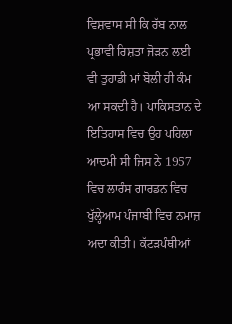ਵਿਸ਼ਵਾਸ ਸੀ ਕਿ ਰੱਬ ਨਾਲ ਪ੍ਰਭਾਵੀ ਰਿਸ਼ਤਾ ਜੋੜਨ ਲਈ ਵੀ ਤੁਹਾਡੀ ਮਾਂ ਬੋਲੀ ਹੀ ਕੰਮ ਆ ਸਕਦੀ ਹੈ। ਪਾਕਿਸਤਾਨ ਦੇ ਇਤਿਹਾਸ ਵਿਚ ਉਹ ਪਹਿਲਾ ਆਦਮੀ ਸੀ ਜਿਸ ਨੇ 1957 ਵਿਚ ਲਾਰੰਸ ਗਾਰਡਨ ਵਿਚ ਖੁੱਲ੍ਹੇਆਮ ਪੰਜਾਬੀ ਵਿਚ ਨਮਾਜ਼ ਅਦਾ ਕੀਤੀ। ਕੱਟੜਪੰਥੀਆਂ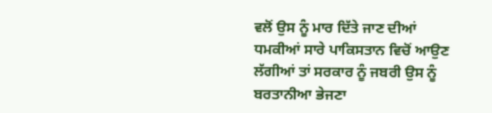ਵਲੋਂ ਉਸ ਨੂੰ ਮਾਰ ਦਿੱਤੇ ਜਾਣ ਦੀਆਂ ਧਮਕੀਆਂ ਸਾਰੇ ਪਾਕਿਸਤਾਨ ਵਿਚੋਂ ਆਉਣ ਲੱਗੀਆਂ ਤਾਂ ਸਰਕਾਰ ਨੂੰ ਜਬਰੀ ਉਸ ਨੂੰ ਬਰਤਾਨੀਆ ਭੇਜਣਾ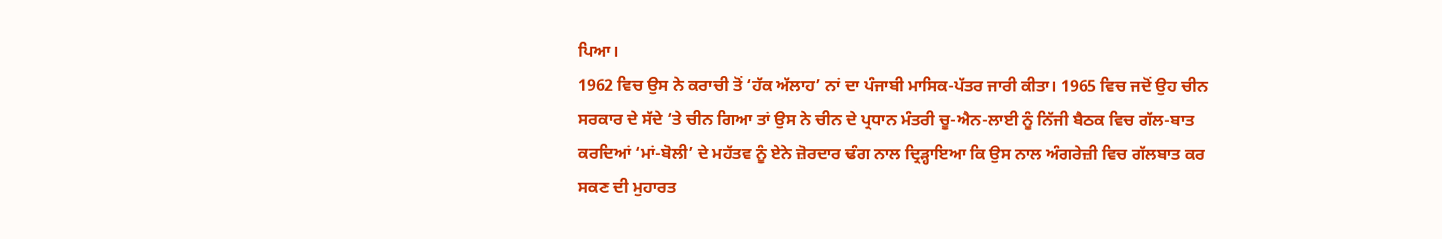ਪਿਆ।
1962 ਵਿਚ ਉਸ ਨੇ ਕਰਾਚੀ ਤੋਂ ‘ਹੱਕ ਅੱਲਾਹ’ ਨਾਂ ਦਾ ਪੰਜਾਬੀ ਮਾਸਿਕ-ਪੱਤਰ ਜਾਰੀ ਕੀਤਾ। 1965 ਵਿਚ ਜਦੋਂ ਉਹ ਚੀਨ ਸਰਕਾਰ ਦੇ ਸੱਦੇ ‘ਤੇ ਚੀਨ ਗਿਆ ਤਾਂ ਉਸ ਨੇ ਚੀਨ ਦੇ ਪ੍ਰਧਾਨ ਮੰਤਰੀ ਚੂ-ਐਨ-ਲਾਈ ਨੂੰ ਨਿੱਜੀ ਬੈਠਕ ਵਿਚ ਗੱਲ-ਬਾਤ ਕਰਦਿਆਂ ‘ਮਾਂ-ਬੋਲੀ’ ਦੇ ਮਹੱਤਵ ਨੂੰ ਏਨੇ ਜ਼ੋਰਦਾਰ ਢੰਗ ਨਾਲ ਦ੍ਰਿੜ੍ਹਾਇਆ ਕਿ ਉਸ ਨਾਲ ਅੰਗਰੇਜ਼ੀ ਵਿਚ ਗੱਲਬਾਤ ਕਰ ਸਕਣ ਦੀ ਮੁਹਾਰਤ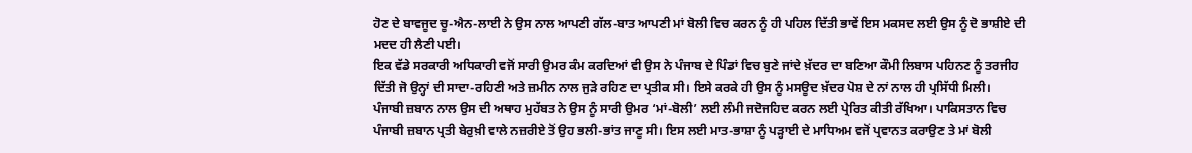ਹੋਣ ਦੇ ਬਾਵਜੂਦ ਚੂ-ਐਨ-ਲਾਈ ਨੇ ਉਸ ਨਾਲ ਆਪਣੀ ਗੱਲ-ਬਾਤ ਆਪਣੀ ਮਾਂ ਬੋਲੀ ਵਿਚ ਕਰਨ ਨੂੰ ਹੀ ਪਹਿਲ ਦਿੱਤੀ ਭਾਵੇਂ ਇਸ ਮਕਸਦ ਲਈ ਉਸ ਨੂੰ ਦੋ ਭਾਸ਼ੀਏ ਦੀ ਮਦਦ ਹੀ ਲੈਣੀ ਪਈ।
ਇਕ ਵੱਡੇ ਸਰਕਾਰੀ ਅਧਿਕਾਰੀ ਵਜੋਂ ਸਾਰੀ ਉਮਰ ਕੰਮ ਕਰਦਿਆਂ ਵੀ ਉਸ ਨੇ ਪੰਜਾਬ ਦੇ ਪਿੰਡਾਂ ਵਿਚ ਬੁਣੇ ਜਾਂਦੇ ਖ਼ੱਦਰ ਦਾ ਬਣਿਆ ਕੌਮੀ ਲਿਬਾਸ ਪਹਿਨਣ ਨੂੰ ਤਰਜੀਹ ਦਿੱਤੀ ਜੋ ਉਨ੍ਹਾਂ ਦੀ ਸਾਦਾ-ਰਹਿਣੀ ਅਤੇ ਜ਼ਮੀਨ ਨਾਲ ਜੁੜੇ ਰਹਿਣ ਦਾ ਪ੍ਰਤੀਕ ਸੀ। ਇਸੇ ਕਰਕੇ ਹੀ ਉਸ ਨੂੰ ਮਸਊਦ ਖ਼ੱਦਰ ਪੋਸ਼ ਦੇ ਨਾਂ ਨਾਲ ਹੀ ਪ੍ਰਸਿੱਧੀ ਮਿਲੀ।
ਪੰਜਾਬੀ ਜ਼ਬਾਨ ਨਾਲ ਉਸ ਦੀ ਅਥਾਹ ਮੁਹੱਬਤ ਨੇ ਉਸ ਨੂੰ ਸਾਰੀ ਉਮਰ ‘ਮਾਂ-ਬੋਲੀ’ ਲਈ ਲੰਮੀ ਜਦੋਜਹਿਦ ਕਰਨ ਲਈ ਪ੍ਰੇਰਿਤ ਕੀਤੀ ਰੱਖਿਆ। ਪਾਕਿਸਤਾਨ ਵਿਚ ਪੰਜਾਬੀ ਜ਼ਬਾਨ ਪ੍ਰਤੀ ਬੇਰੁਖ਼ੀ ਵਾਲੇ ਨਜ਼ਰੀਏ ਤੋਂ ਉਹ ਭਲੀ-ਭਾਂਤ ਜਾਣੂ ਸੀ। ਇਸ ਲਈ ਮਾਤ-ਭਾਸ਼ਾ ਨੂੰ ਪੜ੍ਹਾਈ ਦੇ ਮਾਧਿਅਮ ਵਜੋਂ ਪ੍ਰਵਾਨਤ ਕਰਾਉਣ ਤੇ ਮਾਂ ਬੋਲੀ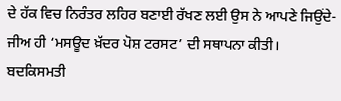ਦੇ ਹੱਕ ਵਿਚ ਨਿਰੰਤਰ ਲਹਿਰ ਬਣਾਈ ਰੱਖਣ ਲਈ ਉਸ ਨੇ ਆਪਣੇ ਜਿਉਂਦੇ-ਜੀਅ ਹੀ ‘ਮਸਊਦ ਖ਼ੱਦਰ ਪੋਸ਼ ਟਰਸਟ’ ਦੀ ਸਥਾਪਨਾ ਕੀਤੀ। ਬਦਕਿਸਮਤੀ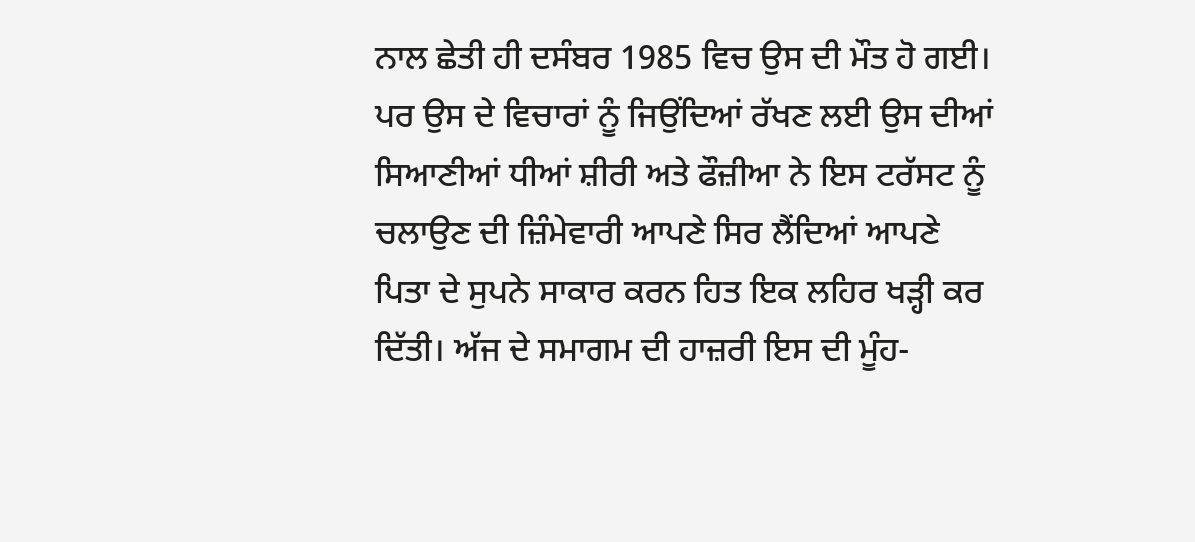ਨਾਲ ਛੇਤੀ ਹੀ ਦਸੰਬਰ 1985 ਵਿਚ ਉਸ ਦੀ ਮੌਤ ਹੋ ਗਈ।
ਪਰ ਉਸ ਦੇ ਵਿਚਾਰਾਂ ਨੂੰ ਜਿਉਂਦਿਆਂ ਰੱਖਣ ਲਈ ਉਸ ਦੀਆਂ ਸਿਆਣੀਆਂ ਧੀਆਂ ਸ਼ੀਰੀ ਅਤੇ ਫੌਜ਼ੀਆ ਨੇ ਇਸ ਟਰੱਸਟ ਨੂੰ ਚਲਾਉਣ ਦੀ ਜ਼ਿੰਮੇਵਾਰੀ ਆਪਣੇ ਸਿਰ ਲੈਂਦਿਆਂ ਆਪਣੇ ਪਿਤਾ ਦੇ ਸੁਪਨੇ ਸਾਕਾਰ ਕਰਨ ਹਿਤ ਇਕ ਲਹਿਰ ਖੜ੍ਹੀ ਕਰ ਦਿੱਤੀ। ਅੱਜ ਦੇ ਸਮਾਗਮ ਦੀ ਹਾਜ਼ਰੀ ਇਸ ਦੀ ਮੂੰਹ-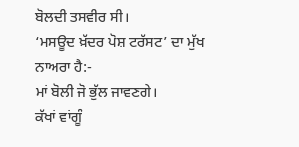ਬੋਲਦੀ ਤਸਵੀਰ ਸੀ।
‘ਮਸਊਦ ਖ਼ੱਦਰ ਪੋਸ਼ ਟਰੱਸਟ’ ਦਾ ਮੁੱਖ ਨਾਅਰਾ ਹੈ:-
ਮਾਂ ਬੋਲੀ ਜੋ ਭੁੱਲ ਜਾਵਣਗੇ।
ਕੱਖਾਂ ਵਾਂਗੂੰ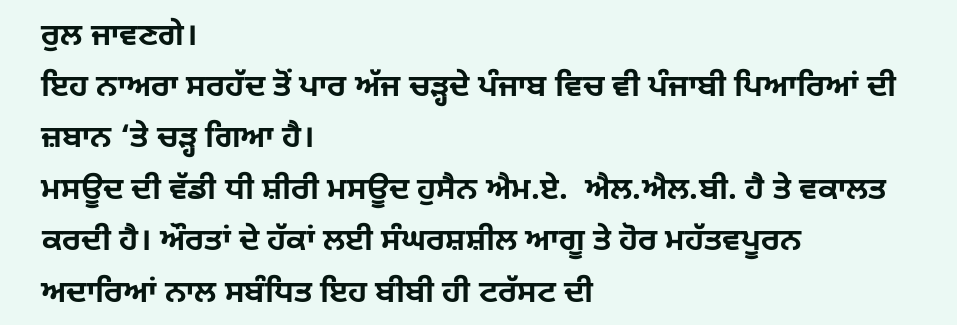ਰੁਲ ਜਾਵਣਗੇ।
ਇਹ ਨਾਅਰਾ ਸਰਹੱਦ ਤੋਂ ਪਾਰ ਅੱਜ ਚੜ੍ਹਦੇ ਪੰਜਾਬ ਵਿਚ ਵੀ ਪੰਜਾਬੀ ਪਿਆਰਿਆਂ ਦੀ ਜ਼ਬਾਨ ‘ਤੇ ਚੜ੍ਹ ਗਿਆ ਹੈ।
ਮਸਊਦ ਦੀ ਵੱਡੀ ਧੀ ਸ਼ੀਰੀ ਮਸਊਦ ਹੁਸੈਨ ਐਮ.ਏ.  ਐਲ.ਐਲ.ਬੀ. ਹੈ ਤੇ ਵਕਾਲਤ ਕਰਦੀ ਹੈ। ਔਰਤਾਂ ਦੇ ਹੱਕਾਂ ਲਈ ਸੰਘਰਸ਼ਸ਼ੀਲ ਆਗੂ ਤੇ ਹੋਰ ਮਹੱਤਵਪੂਰਨ ਅਦਾਰਿਆਂ ਨਾਲ ਸਬੰਧਿਤ ਇਹ ਬੀਬੀ ਹੀ ਟਰੱਸਟ ਦੀ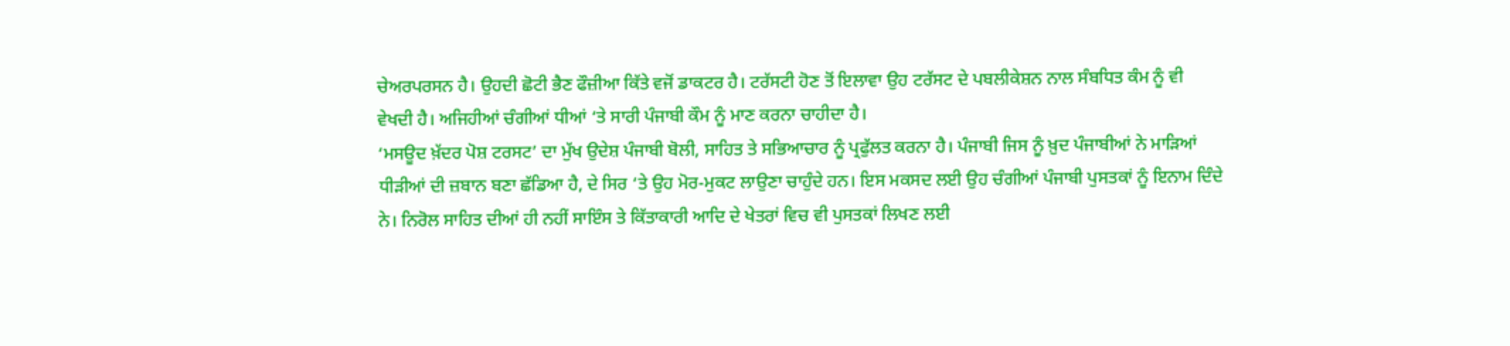ਚੇਅਰਪਰਸਨ ਹੈ। ਉਹਦੀ ਛੋਟੀ ਭੈਣ ਫੌਜ਼ੀਆ ਕਿੱਤੇ ਵਜੋਂ ਡਾਕਟਰ ਹੈ। ਟਰੱਸਟੀ ਹੋਣ ਤੋਂ ਇਲਾਵਾ ਉਹ ਟਰੱਸਟ ਦੇ ਪਬਲੀਕੇਸ਼ਨ ਨਾਲ ਸੰਬਧਿਤ ਕੰਮ ਨੂੰ ਵੀ ਵੇਖਦੀ ਹੈ। ਅਜਿਹੀਆਂ ਚੰਗੀਆਂ ਧੀਆਂ ‘ਤੇ ਸਾਰੀ ਪੰਜਾਬੀ ਕੌਮ ਨੂੰ ਮਾਣ ਕਰਨਾ ਚਾਹੀਦਾ ਹੈ।
‘ਮਸਊਦ ਖ਼ੱਦਰ ਪੋਸ਼ ਟਰਸਟ’ ਦਾ ਮੁੱਖ ਉਦੇਸ਼ ਪੰਜਾਬੀ ਬੋਲੀ, ਸਾਹਿਤ ਤੇ ਸਭਿਆਚਾਰ ਨੂੰ ਪ੍ਰਫੁੱਲਤ ਕਰਨਾ ਹੈ। ਪੰਜਾਬੀ ਜਿਸ ਨੂੰ ਖ਼ੁਦ ਪੰਜਾਬੀਆਂ ਨੇ ਮਾੜਿਆਂ ਧੀੜੀਆਂ ਦੀ ਜ਼ਬਾਨ ਬਣਾ ਛੱਡਿਆ ਹੈ, ਦੇ ਸਿਰ ‘ਤੇ ਉਹ ਮੋਰ-ਮੁਕਟ ਲਾਉਣਾ ਚਾਹੁੰਦੇ ਹਨ। ਇਸ ਮਕਸਦ ਲਈ ਉਹ ਚੰਗੀਆਂ ਪੰਜਾਬੀ ਪੁਸਤਕਾਂ ਨੂੰ ਇਨਾਮ ਦਿੰਦੇ ਨੇ। ਨਿਰੋਲ ਸਾਹਿਤ ਦੀਆਂ ਹੀ ਨਹੀਂ ਸਾਇੰਸ ਤੇ ਕਿੱਤਾਕਾਰੀ ਆਦਿ ਦੇ ਖੇਤਰਾਂ ਵਿਚ ਵੀ ਪੁਸਤਕਾਂ ਲਿਖਣ ਲਈ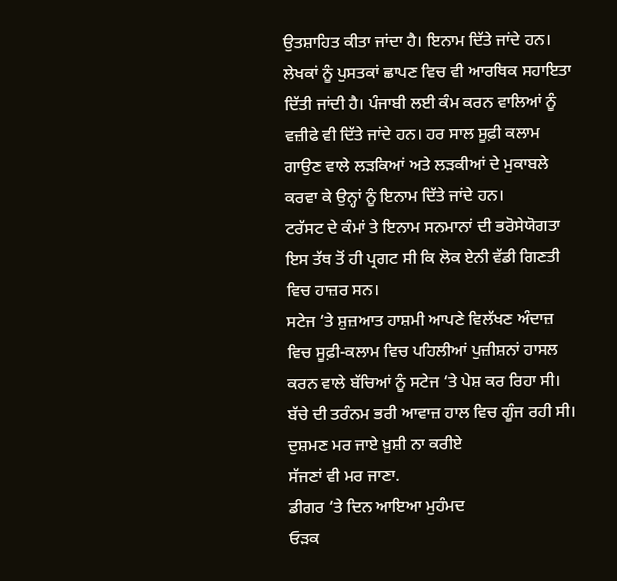ਉਤਸ਼ਾਹਿਤ ਕੀਤਾ ਜਾਂਦਾ ਹੈ। ਇਨਾਮ ਦਿੱਤੇ ਜਾਂਦੇ ਹਨ। ਲੇਖਕਾਂ ਨੂੰ ਪੁਸਤਕਾਂ ਛਾਪਣ ਵਿਚ ਵੀ ਆਰਥਿਕ ਸਹਾਇਤਾ ਦਿੱਤੀ ਜਾਂਦੀ ਹੈ। ਪੰਜਾਬੀ ਲਈ ਕੰਮ ਕਰਨ ਵਾਲਿਆਂ ਨੂੰ ਵਜ਼ੀਫੇ ਵੀ ਦਿੱਤੇ ਜਾਂਦੇ ਹਨ। ਹਰ ਸਾਲ ਸੂਫ਼ੀ ਕਲਾਮ ਗਾਉਣ ਵਾਲੇ ਲੜਕਿਆਂ ਅਤੇ ਲੜਕੀਆਂ ਦੇ ਮੁਕਾਬਲੇ ਕਰਵਾ ਕੇ ਉਨ੍ਹਾਂ ਨੂੰ ਇਨਾਮ ਦਿੱਤੇ ਜਾਂਦੇ ਹਨ।
ਟਰੱਸਟ ਦੇ ਕੰਮਾਂ ਤੇ ਇਨਾਮ ਸਨਮਾਨਾਂ ਦੀ ਭਰੋਸੇਯੋਗਤਾ ਇਸ ਤੱਥ ਤੋਂ ਹੀ ਪ੍ਰਗਟ ਸੀ ਕਿ ਲੋਕ ਏਨੀ ਵੱਡੀ ਗਿਣਤੀ ਵਿਚ ਹਾਜ਼ਰ ਸਨ।
ਸਟੇਜ ‘ਤੇ ਸ਼ੁਜ਼ਆਤ ਹਾਸ਼ਮੀ ਆਪਣੇ ਵਿਲੱਖਣ ਅੰਦਾਜ਼ ਵਿਚ ਸੂਫ਼ੀ-ਕਲਾਮ ਵਿਚ ਪਹਿਲੀਆਂ ਪੁਜ਼ੀਸ਼ਨਾਂ ਹਾਸਲ ਕਰਨ ਵਾਲੇ ਬੱਚਿਆਂ ਨੂੰ ਸਟੇਜ ‘ਤੇ ਪੇਸ਼ ਕਰ ਰਿਹਾ ਸੀ। ਬੱਚੇ ਦੀ ਤਰੰਨਮ ਭਰੀ ਆਵਾਜ਼ ਹਾਲ ਵਿਚ ਗੂੰਜ ਰਹੀ ਸੀ।
ਦੁਸ਼ਮਣ ਮਰ ਜਾਏ ਖ਼ੁਸ਼ੀ ਨਾ ਕਰੀਏ
ਸੱਜਣਾਂ ਵੀ ਮਰ ਜਾਣਾ.
ਡੀਗਰ ‘ਤੇ ਦਿਨ ਆਇਆ ਮੁਹੰਮਦ
ਓੜਕ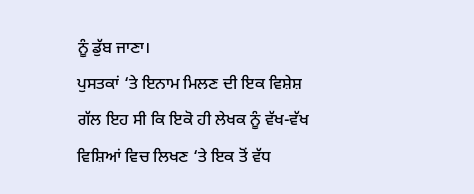ਨੂੰ ਡੁੱਬ ਜਾਣਾ।
ਪੁਸਤਕਾਂ ‘ਤੇ ਇਨਾਮ ਮਿਲਣ ਦੀ ਇਕ ਵਿਸ਼ੇਸ਼ ਗੱਲ ਇਹ ਸੀ ਕਿ ਇਕੋ ਹੀ ਲੇਖਕ ਨੂੰ ਵੱਖ-ਵੱਖ ਵਿਸ਼ਿਆਂ ਵਿਚ ਲਿਖਣ ‘ਤੇ ਇਕ ਤੋਂ ਵੱਧ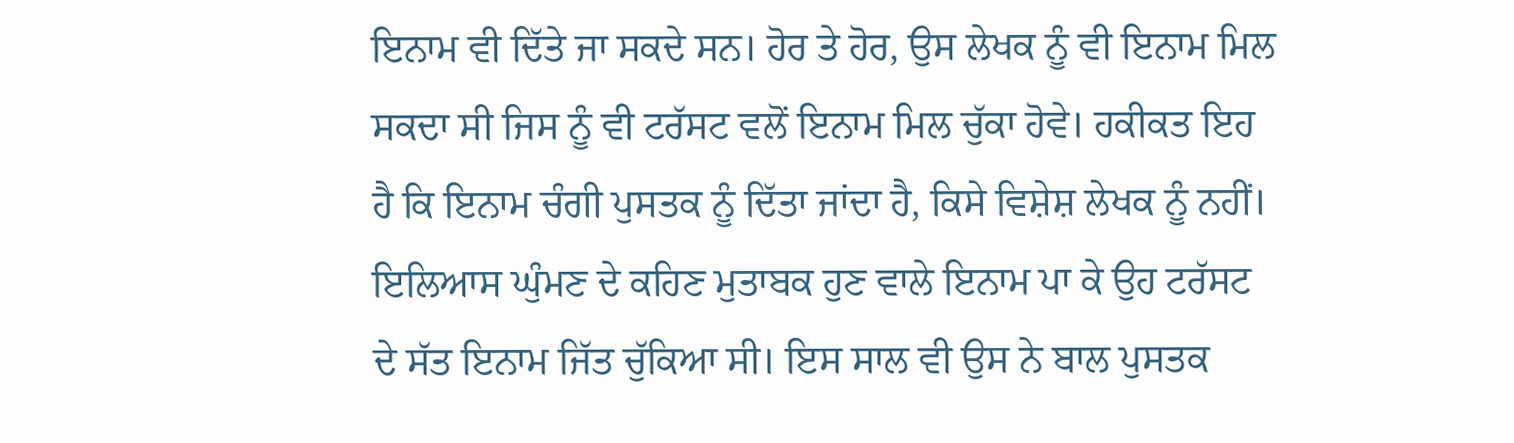ਇਨਾਮ ਵੀ ਦਿੱਤੇ ਜਾ ਸਕਦੇ ਸਨ। ਹੋਰ ਤੇ ਹੋਰ, ਉਸ ਲੇਖਕ ਨੂੰ ਵੀ ਇਨਾਮ ਮਿਲ ਸਕਦਾ ਸੀ ਜਿਸ ਨੂੰ ਵੀ ਟਰੱਸਟ ਵਲੋਂ ਇਨਾਮ ਮਿਲ ਚੁੱਕਾ ਹੋਵੇ। ਹਕੀਕਤ ਇਹ ਹੈ ਕਿ ਇਨਾਮ ਚੰਗੀ ਪੁਸਤਕ ਨੂੰ ਦਿੱਤਾ ਜਾਂਦਾ ਹੈ, ਕਿਸੇ ਵਿਸ਼ੇਸ਼ ਲੇਖਕ ਨੂੰ ਨਹੀਂ। ਇਲਿਆਸ ਘੁੰਮਣ ਦੇ ਕਹਿਣ ਮੁਤਾਬਕ ਹੁਣ ਵਾਲੇ ਇਨਾਮ ਪਾ ਕੇ ਉਹ ਟਰੱਸਟ ਦੇ ਸੱਤ ਇਨਾਮ ਜਿੱਤ ਚੁੱਕਿਆ ਸੀ। ਇਸ ਸਾਲ ਵੀ ਉਸ ਨੇ ਬਾਲ ਪੁਸਤਕ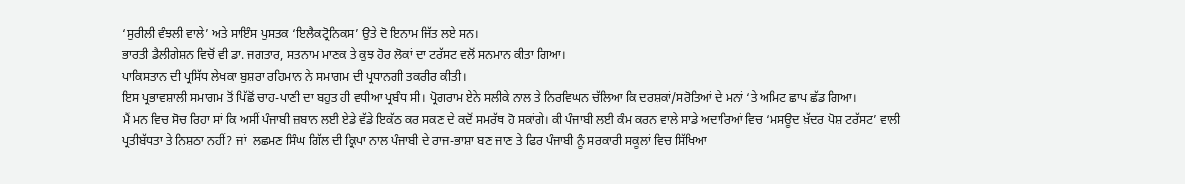‘ਸੁਰੀਲੀ ਵੰਝਲੀ ਵਾਲੇ’ ਅਤੇ ਸਾਇੰਸ ਪੁਸਤਕ ‘ਇਲੈਕਟ੍ਰੋਨਿਕਸ’ ਉਤੇ ਦੋ ਇਨਾਮ ਜਿੱਤ ਲਏ ਸਨ।
ਭਾਰਤੀ ਡੈਲੀਗੇਸ਼ਨ ਵਿਚੋਂ ਵੀ ਡਾ. ਜਗਤਾਰ, ਸਤਨਾਮ ਮਾਣਕ ਤੇ ਕੁਝ ਹੋਰ ਲੋਕਾਂ ਦਾ ਟਰੱਸਟ ਵਲੋਂ ਸਨਮਾਨ ਕੀਤਾ ਗਿਆ।
ਪਾਕਿਸਤਾਨ ਦੀ ਪ੍ਰਸਿੱਧ ਲੇਖਕਾ ਬੁਸ਼ਰਾ ਰਹਿਮਾਨ ਨੇ ਸਮਾਗਮ ਦੀ ਪ੍ਰਧਾਨਗੀ ਤਕਰੀਰ ਕੀਤੀ।
ਇਸ ਪ੍ਰਭਾਵਸ਼ਾਲੀ ਸਮਾਗਮ ਤੋਂ ਪਿੱਛੋਂ ਚਾਹ-ਪਾਣੀ ਦਾ ਬਹੁਤ ਹੀ ਵਧੀਆ ਪ੍ਰਬੰਧ ਸੀ। ਪ੍ਰੋਗਰਾਮ ਏਨੇ ਸਲੀਕੇ ਨਾਲ ਤੇ ਨਿਰਵਿਘਨ ਚੱਲਿਆ ਕਿ ਦਰਸ਼ਕਾਂ/ਸਰੋਤਿਆਂ ਦੇ ਮਨਾਂ ‘ਤੇ ਅਮਿਟ ਛਾਪ ਛੱਡ ਗਿਆ।
ਮੈਂ ਮਨ ਵਿਚ ਸੋਚ ਰਿਹਾ ਸਾਂ ਕਿ ਅਸੀਂ ਪੰਜਾਬੀ ਜ਼ਬਾਨ ਲਈ ਏਡੇ ਵੱਡੇ ਇਕੱਠ ਕਰ ਸਕਣ ਦੇ ਕਦੋਂ ਸਮਰੱਥ ਹੋ ਸਕਾਂਗੇ। ਕੀ ਪੰਜਾਬੀ ਲਈ ਕੰਮ ਕਰਨ ਵਾਲੇ ਸਾਡੇ ਅਦਾਰਿਆਂ ਵਿਚ ‘ਮਸਊਦ ਖ਼ੱਦਰ ਪੋਸ਼ ਟਰੱਸਟ’ ਵਾਲੀ ਪ੍ਰਤੀਬੱਧਤਾ ਤੇ ਨਿਸ਼ਠਾ ਨਹੀਂ? ਜਾਂ  ਲਛਮਣ ਸਿੰਘ ਗਿੱਲ ਦੀ ਕ੍ਰਿਪਾ ਨਾਲ ਪੰਜਾਬੀ ਦੇ ਰਾਜ-ਭਾਸ਼ਾ ਬਣ ਜਾਣ ਤੇ ਫਿਰ ਪੰਜਾਬੀ ਨੂੰ ਸਰਕਾਰੀ ਸਕੂਲਾਂ ਵਿਚ ਸਿੱਖਿਆ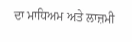ਦਾ ਮਾਧਿਅਮ ਅਤੇ ਲਾਜ਼ਮੀ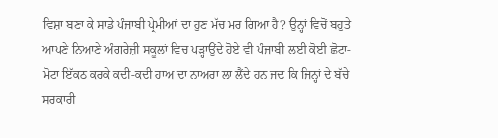ਵਿਸ਼ਾ ਬਣਾ ਕੇ ਸਾਡੇ ਪੰਜਾਬੀ ਪ੍ਰੇਮੀਆਂ ਦਾ ਹੁਣ ਮੱਚ ਮਰ ਗਿਆ ਹੈ? ਉਨ੍ਹਾਂ ਵਿਚੋਂ ਬਹੁਤੇ ਆਪਣੇ ਨਿਆਣੇ ਅੰਗਰੇਜ਼ੀ ਸਕੂਲਾਂ ਵਿਚ ਪੜ੍ਹਾਉਂਦੇ ਹੋਏ ਵੀ ਪੰਜਾਬੀ ਲਈ ਕੋਈ ਛੋਟਾ-ਮੋਟਾ ਇੱਕਠ ਕਰਕੇ ਕਦੀ-ਕਦੀ ਹਾਅ ਦਾ ਨਾਅਰਾ ਲਾ ਲੈਂਦੇ ਹਨ ਜਦ ਕਿ ਜਿਨ੍ਹਾਂ ਦੇ ਬੱਚੇ ਸਰਕਾਰੀ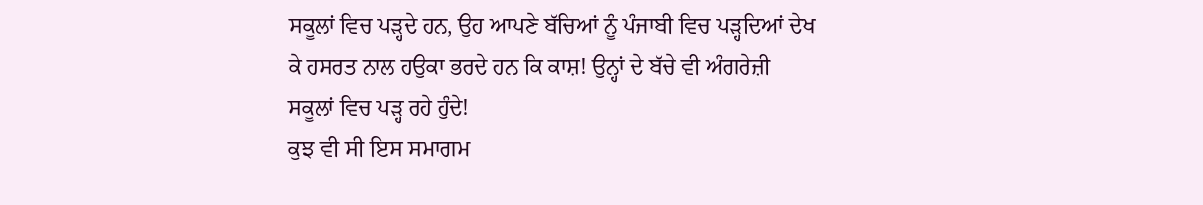ਸਕੂਲਾਂ ਵਿਚ ਪੜ੍ਹਦੇ ਹਨ, ਉਹ ਆਪਣੇ ਬੱਚਿਆਂ ਨੂੰ ਪੰਜਾਬੀ ਵਿਚ ਪੜ੍ਹਦਿਆਂ ਦੇਖ ਕੇ ਹਸਰਤ ਨਾਲ ਹਉਕਾ ਭਰਦੇ ਹਨ ਕਿ ਕਾਸ਼! ਉਨ੍ਹਾਂ ਦੇ ਬੱਚੇ ਵੀ ਅੰਗਰੇਜ਼ੀ ਸਕੂਲਾਂ ਵਿਚ ਪੜ੍ਹ ਰਹੇ ਹੁੰਦੇ!
ਕੁਝ ਵੀ ਸੀ ਇਸ ਸਮਾਗਮ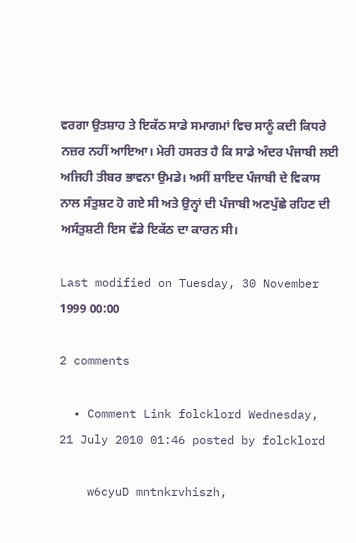ਵਰਗਾ ਉਤਸ਼ਾਹ ਤੇ ਇਕੱਠ ਸਾਡੇ ਸਮਾਗਮਾਂ ਵਿਚ ਸਾਨੂੰ ਕਦੀ ਕਿਧਰੇ ਨਜ਼ਰ ਨਹੀਂ ਆਇਆ। ਮੇਰੀ ਹਸਰਤ ਹੈ ਕਿ ਸਾਡੇ ਅੰਦਰ ਪੰਜਾਬੀ ਲਈ ਅਜਿਹੀ ਤੀਬਰ ਭਾਵਨਾ ਉਮਡੇ। ਅਸੀਂ ਸ਼ਾਇਦ ਪੰਜਾਬੀ ਦੇ ਵਿਕਾਸ ਨਾਲ ਸੰਤੁਸ਼ਟ ਹੋ ਗਏ ਸੀ ਅਤੇ ਉਨ੍ਹਾਂ ਦੀ ਪੰਜਾਬੀ ਅਣਪੁੱਛੇ ਰਹਿਣ ਦੀ ਅਸੰਤੁਸ਼ਟੀ ਇਸ ਵੱਡੇ ਇਕੱਠ ਦਾ ਕਾਰਨ ਸੀ।

Last modified on Tuesday, 30 November 1999 00:00

2 comments

  • Comment Link folcklord Wednesday, 21 July 2010 01:46 posted by folcklord

    w6cyuD mntnkrvhiszh,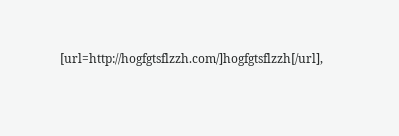[url=http://hogfgtsflzzh.com/]hogfgtsflzzh[/url],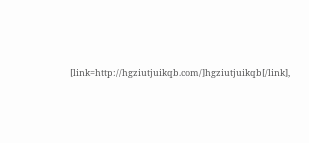[link=http://hgziutjuikqb.com/]hgziutjuikqb[/link],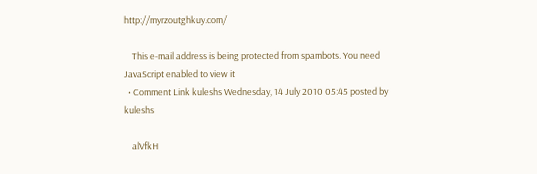http://myrzoutghkuy.com/

    This e-mail address is being protected from spambots. You need JavaScript enabled to view it
  • Comment Link kuleshs Wednesday, 14 July 2010 05:45 posted by kuleshs

    alVfkH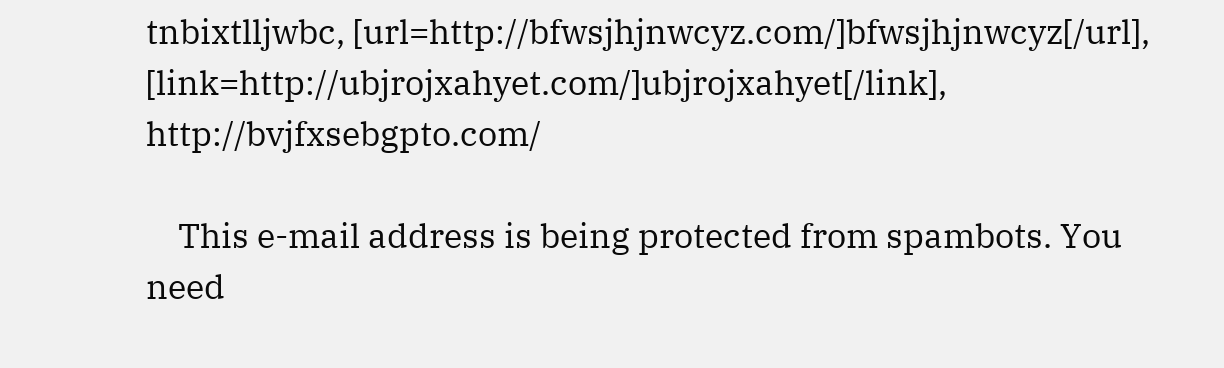tnbixtlljwbc, [url=http://bfwsjhjnwcyz.com/]bfwsjhjnwcyz[/url], [link=http://ubjrojxahyet.com/]ubjrojxahyet[/link], http://bvjfxsebgpto.com/

    This e-mail address is being protected from spambots. You need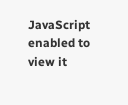JavaScript enabled to view it